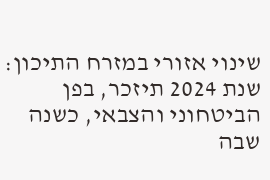שינוי אזורי במזרח התיכון: שנת 2024 תיזכר, בפן הביטחוני והצבאי, כשנה שבה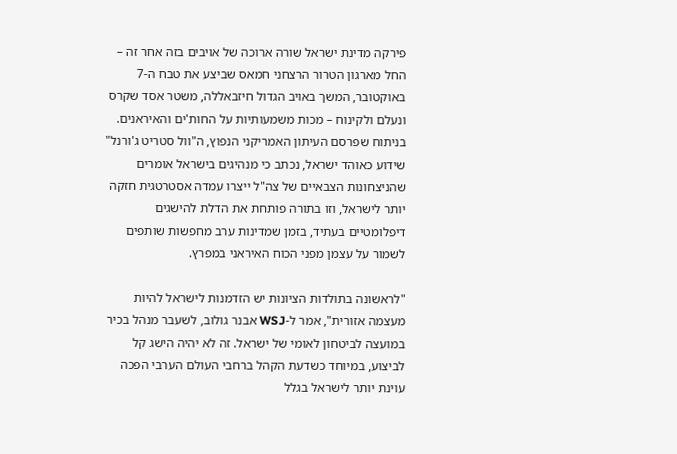פירקה מדינת ישראל שורה ארוכה של אויבים בזה אחר זה – החל מארגון הטרור הרצחני חמאס שביצע את טבח ה-7 באוקטובר, המשך באויב הגדול חיזבאללה, משטר אסד שקרס ונעלם ולקינוח – מכות משמעותיות על החות'ים והאיראנים.
בניתוח שפרסם העיתון האמריקני הנפוץ, ה"וול סטריט ג'ורנל" שידוע כאוהד ישראל, נכתב כי מנהיגים בישראל אומרים שהניצחונות הצבאיים של צה"ל ייצרו עמדה אסטרטגית חזקה יותר לישראל, וזו בתורה פותחת את הדלת להישגים דיפלומטיים בעתיד, בזמן שמדינות ערב מחפשות שותפים לשמור על עצמן מפני הכוח האיראני במפרץ.

"לראשונה בתולדות הציונות יש הזדמנות לישראל להיות מעצמה אזורית", אמר ל-WSJ אבנר גולוב, לשעבר מנהל בכיר במועצה לביטחון לאומי של ישראל. זה לא יהיה הישג קל לביצוע, במיוחד כשדעת הקהל ברחבי העולם הערבי הפכה עוינת יותר לישראל בגלל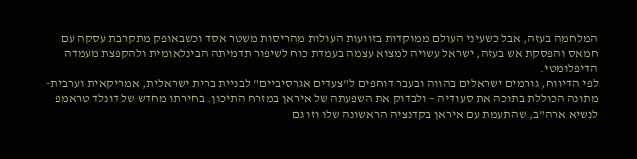המלחמה בעזה, אבל כשעיני העולם ממוקדות בזוועות העולות מהריסות משטר אסד וכשבאופק מתקרבת עסקה עם חמאס והפסקת אש בעזה, ישראל עשויה למצוא עצמה בעמדת כוח לשיפור תדמיתה הבינלאומית ולהקפצת מעמדה הדיפלומטי.
לפי הדיווח, גורמים ישראלים בהווה ובעבר דוחפים ל"צעדים אגרסיביים" לבניית ברית ישראלית, אמריקאית וערבית-מתונה הכוללת בתוכה את סעודיה – ולבדוק את השפעתה של איראן במזרח התיכון. בחירתו מחדש של דונלד טראמפ לנשיא ארה"ב, שהתעמת עם איראן בקדנציה הראשונה שלו וזו גם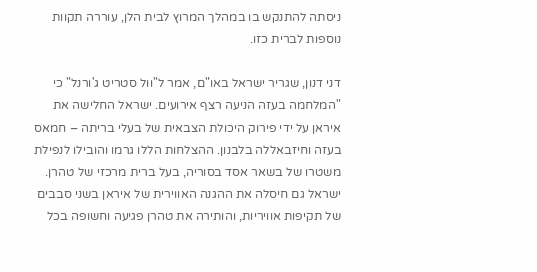ניסתה להתנקש בו במהלך המרוץ לבית הלן, עוררה תקוות נוספות לברית כזו.

דני דנון, שגריר ישראל באו"ם, אמר ל"וול סטריט ג'ורנל" כי "המלחמה בעזה הניעה רצף אירועים. ישראל החלישה את איראן על ידי פירוק היכולת הצבאית של בעלי בריתה – חמאס בעזה וחיזבאללה בלבנון. ההצלחות הללו גרמו והובילו לנפילת משטרו של בשאר אסד בסוריה, בעל ברית מרכזי של טהרן. ישראל גם חיסלה את ההגנה האווירית של איראן בשני סבבים של תקיפות אוויריות, והותירה את טהרן פגיעה וחשופה בכל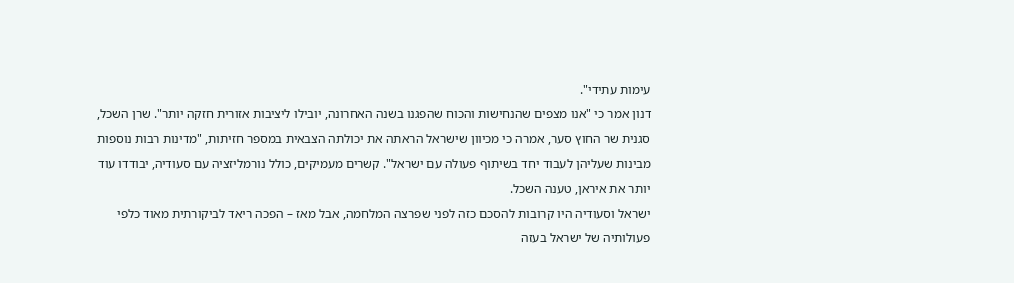עימות עתידי".
דנון אמר כי "אנו מצפים שהנחישות והכוח שהפגנו בשנה האחרונה, יובילו ליציבות אזורית חזקה יותר". שרן השכל, סגנית שר החוץ סער, אמרה כי מכיוון שישראל הראתה את יכולתה הצבאית במספר חזיתות, "מדינות רבות נוספות מבינות שעליהן לעבוד יחד בשיתוף פעולה עם ישראל". קשרים מעמיקים, כולל נורמליזציה עם סעודיה, יבודדו עוד יותר את איראן, טענה השכל.
ישראל וסעודיה היו קרובות להסכם כזה לפני שפרצה המלחמה, אבל מאז – הפכה ריאד לביקורתית מאוד כלפי פעולותיה של ישראל בעזה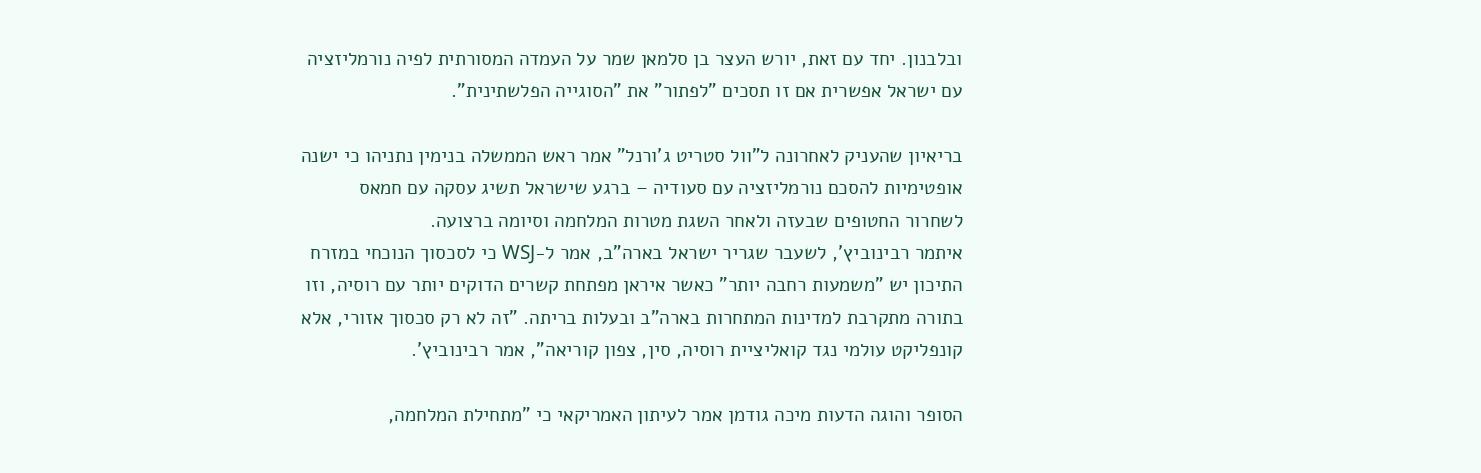ובלבנון. יחד עם זאת, יורש העצר בן סלמאן שמר על העמדה המסורתית לפיה נורמליזציה עם ישראל אפשרית אם זו תסכים "לפתור" את "הסוגייה הפלשתינית".

בריאיון שהעניק לאחרונה ל"וול סטריט ג'ורנל" אמר ראש הממשלה בנימין נתניהו כי ישנה אופטימיות להסכם נורמליזציה עם סעודיה – ברגע שישראל תשיג עסקה עם חמאס לשחרור החטופים שבעזה ולאחר השגת מטרות המלחמה וסיומה ברצועה.
איתמר רבינוביץ', לשעבר שגריר ישראל בארה"ב, אמר ל-WSJ כי לסכסוך הנוכחי במזרח התיכון יש "משמעות רחבה יותר" כאשר איראן מפתחת קשרים הדוקים יותר עם רוסיה, וזו בתורה מתקרבת למדינות המתחרות בארה"ב ובעלות בריתה. "זה לא רק סכסוך אזורי, אלא קונפליקט עולמי נגד קואליציית רוסיה, סין, צפון קוריאה", אמר רבינוביץ'.

הסופר והוגה הדעות מיכה גודמן אמר לעיתון האמריקאי כי "מתחילת המלחמה,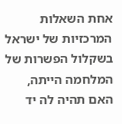אחת השאלות המרכזיות של ישראל בשקלול הפשרות של המלחמה הייתה, האם תהיה לה יד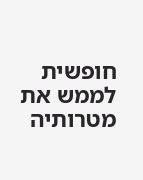חופשית לממש את מטרותיה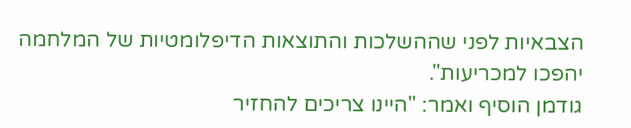הצבאיות לפני שההשלכות והתוצאות הדיפלומטיות של המלחמה יהפכו למכריעות".
גודמן הוסיף ואמר: "היינו צריכים להחזיר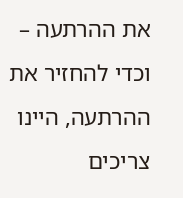את ההרתעה – וכדי להחזיר את ההרתעה, היינו צריכים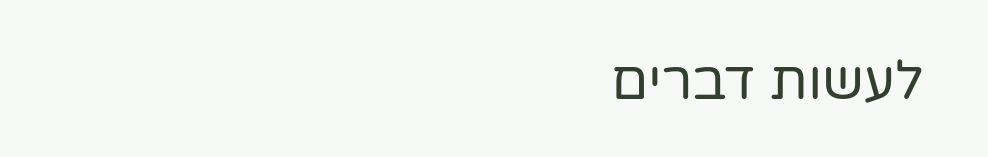לעשות דברים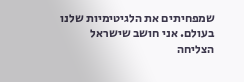שמפחיתים את הלגיטימיות שלנו בעולם. אני חושב שישראל הצליחה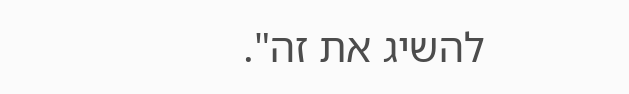להשיג את זה".